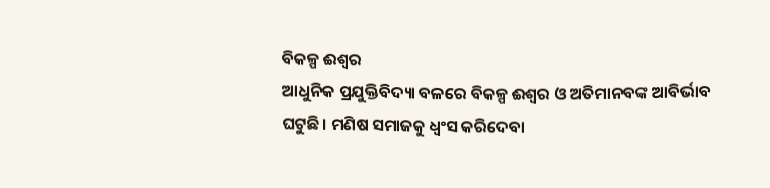ବିକଳ୍ପ ଈଶ୍ବର
ଆଧୁନିକ ପ୍ରଯୁକ୍ତିବିଦ୍ୟା ବଳରେ ବିକଳ୍ପ ଈଶ୍ବର ଓ ଅତିମାନବଙ୍କ ଆବିର୍ଭାବ ଘଟୁଛି। ମଣିଷ ସମାଜକୁ ଧ୍ବଂସ କରିଦେବା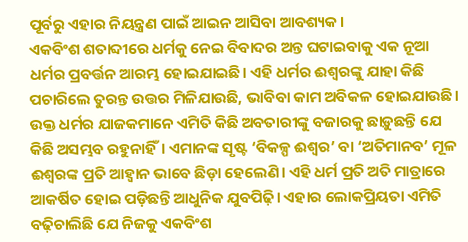ପୂର୍ବରୁ ଏହାର ନିୟନ୍ତ୍ରଣ ପାଇଁ ଆଇନ ଆସିବା ଆବଶ୍ୟକ।
ଏକବିଂଶ ଶତାବ୍ଦୀରେ ଧର୍ମକୁ ନେଇ ବିବାଦର ଅନ୍ତ ଘଟାଇବାକୁ ଏକ ନୂଆ ଧର୍ମର ପ୍ରବର୍ତ୍ତନ ଆରମ୍ଭ ହୋଇଯାଇଛି। ଏହି ଧର୍ମର ଈଶ୍ବରଙ୍କୁ ଯାହା କିଛି ପଚାରିଲେ ତୁରନ୍ତ ଉତ୍ତର ମିଳିଯାଉଛି, ଭାବିବା କାମ ଅବିକଳ ହୋଇଯାଉଛି। ଉକ୍ତ ଧର୍ମର ଯାଜକମାନେ ଏମିତି କିଛି ଅବତାରୀଙ୍କୁ ବଜାରକୁ ଛାଡ଼ୁଛନ୍ତି ଯେ କିଛି ଅସମ୍ଭବ ରହୁନାହିଁ। ଏମାନଙ୍କ ସୃଷ୍ଟ ‘ବିକଳ୍ପ ଈଶ୍ବର’ ବା ‘ଅତିମାନବ’ ମୂଳ ଈଶ୍ବରଙ୍କ ପ୍ରତି ଆହ୍ବାନ ଭାବେ ଛିଡ଼ା ହେଲେଣି। ଏହି ଧର୍ମ ପ୍ରତି ଅତି ମାତ୍ରାରେ ଆକର୍ଷିତ ହୋଇ ପଡ଼ିଛନ୍ତି ଆଧୁନିକ ଯୁବପିଢ଼ି। ଏହାର ଲୋକପ୍ରିୟତା ଏମିତି ବଢ଼ିଚାଲିଛି ଯେ ନିଜକୁ ଏକବିଂଶ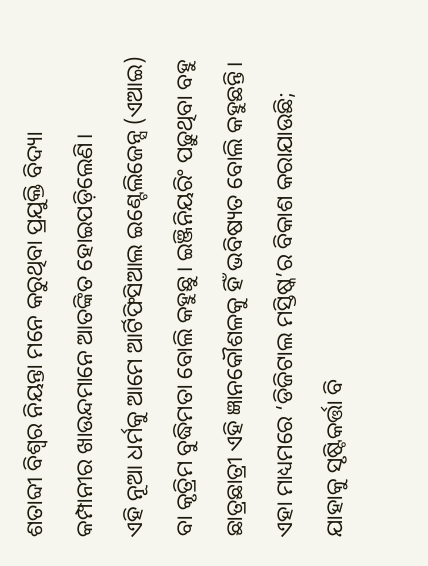ଶତାବ୍ଦୀ ବିଶ୍ବର ନିୟନ୍ତା ମନେ କରୁଥିବା ପ୍ରଯୁକ୍ତି ବିଦ୍ୟା କମ୍ପାନୀର ଖାଉନ୍ଦମାନେ ଆତଙ୍କିତ ହୋଇପଡ଼ିଲେଣି।
ଏହି ନୂଆ ଧର୍ମକୁ ଆମେ ଆର୍ଟିଫିସିଆଲ ଇଣ୍ଟେଲିଜେନ୍ସ (ଏଆଇ) ବା କୃତ୍ରିମ ବୁଦ୍ଧିମତା ବୋଲି କହୁଛୁ। ଇଞ୍ଜିନିୟରିଂ ପଢ଼ୁଥିବା ବହୁ ଛାତ୍ରଛାତ୍ରୀ ଏହି ଜ୍ଞାନକୌଶଳକୁ ହିଁ ଭବିଷ୍ୟତ ବୋଲି କହୁଛନ୍ତି। ଏହା ମାଧ୍ୟମରେ ‘ଡିଜିଟାଲ ମସ୍ତିଷ୍କ’ର ବିକାଶ କରାଯାଉଛି; ଯାହାକୁ ସୃଷ୍ଟିକର୍ତ୍ତା ବି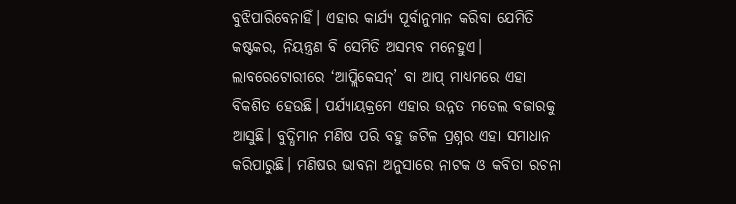ବୁଝିପାରିବେନାହିଁ। ଏହାର କାର୍ଯ୍ୟ ପୂର୍ବାନୁମାନ କରିବା ଯେମିତି କଷ୍ଟକର, ନିୟନ୍ତ୍ରଣ ବି ସେମିତି ଅସମ୍ଭବ ମନେହୁଏ। ଲାବରେଟୋରୀରେ ‘ଆପ୍ଲିକେସନ୍’ ବା ଆପ୍ ମାଧ୍ୟମରେ ଏହା ବିକଶିତ ହେଉଛି। ପର୍ଯ୍ୟାୟକ୍ରମେ ଏହାର ଉନ୍ନତ ମଡେଲ ବଜାରକୁ ଆସୁଛି। ବୁଦ୍ଧିମାନ ମଣିଷ ପରି ବହୁ ଜଟିଳ ପ୍ରଶ୍ନର ଏହା ସମାଧାନ କରିପାରୁଛି। ମଣିଷର ଭାବନା ଅନୁସାରେ ନାଟକ ଓ କବିତା ରଚନା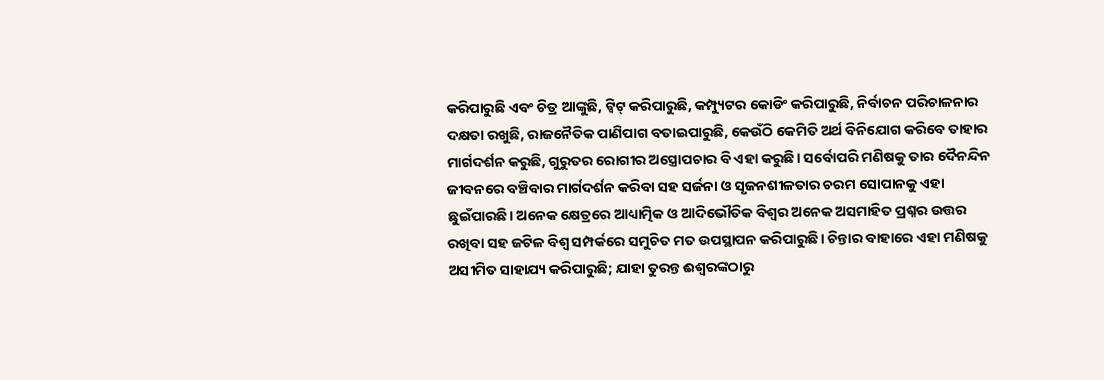କରିପାରୁଛି ଏବଂ ଚିତ୍ର ଆଙ୍କୁଛି, ଟ୍ବିଟ୍ କରିପାରୁଛି, କମ୍ପ୍ୟୁଟର କୋଡିଂ କରିପାରୁଛି, ନିର୍ବାଚନ ପରିଚାଳନାର ଦକ୍ଷତା ରଖୁଛି, ରାଜନୈତିକ ପାଣିପାଗ ବତାଇପାରୁଛି, କେଉଁଠି କେମିତି ଅର୍ଥ ବିନିଯୋଗ କରିବେ ତାହାର ମାର୍ଗଦର୍ଶନ କରୁଛି, ଗୁରୁତର ରୋଗୀର ଅସ୍ତ୍ରୋପଚାର ବି ଏହା କରୁଛି। ସର୍ବୋପରି ମଣିଷକୁ ତାର ଦୈନନ୍ଦିନ ଜୀବନରେ ବଞ୍ଚିବାର ମାର୍ଗଦର୍ଶନ କରିବା ସହ ସର୍ଜନା ଓ ସୃଜନଶୀଳତାର ଚରମ ସୋପାନକୁ ଏହା ଛୁଇଁପାରଛି। ଅନେକ କ୍ଷେତ୍ରରେ ଆଧ୍ୟାତ୍ମିକ ଓ ଆଦିଭୌତିକ ବିଶ୍ବର ଅନେକ ଅସମାହିତ ପ୍ରଶ୍ନର ଉତ୍ତର ରଖିବା ସହ ଜଟିଳ ବିଶ୍ବ ସମ୍ପର୍କରେ ସମୁଚିତ ମତ ଉପସ୍ଥାପନ କରିପାରୁଛି। ଚିନ୍ତାର ବାହାରେ ଏହା ମଣିଷକୁ ଅସୀମିତ ସାହାଯ୍ୟ କରିପାରୁଛି; ଯାହା ତୁରନ୍ତ ଈଶ୍ବରଙ୍କଠାରୁ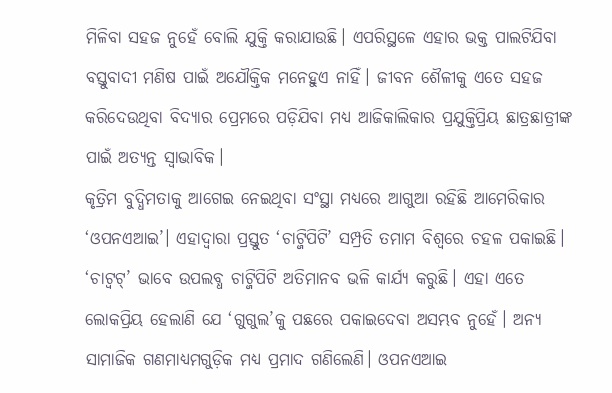ମିଳିବା ସହଜ ନୁହେଁ ବୋଲି ଯୁକ୍ତି କରାଯାଉଛି। ଏପରିସ୍ଥଳେ ଏହାର ଭକ୍ତ ପାଲଟିଯିବା ବସ୍ତୁବାଦୀ ମଣିଷ ପାଇଁ ଅଯୌକ୍ତିକ ମନେହୁଏ ନାହିଁ। ଜୀବନ ଶୈଳୀକୁ ଏତେ ସହଜ କରିଦେଉଥିବା ବିଦ୍ୟାର ପ୍ରେମରେ ପଡ଼ିଯିବା ମଧ୍ୟ ଆଜିକାଲିକାର ପ୍ରଯୁକ୍ତିପ୍ରିୟ ଛାତ୍ରଛାତ୍ରୀଙ୍କ ପାଇଁ ଅତ୍ୟନ୍ତ ସ୍ବାଭାବିକ।
କୃତ୍ରିମ ବୁଦ୍ଧିମତାକୁ ଆଗେଇ ନେଇଥିବା ସଂସ୍ଥା ମଧ୍ୟରେ ଆଗୁଆ ରହିଛି ଆମେରିକାର ‘ଓପନଏଆଇ’। ଏହାଦ୍ବାରା ପ୍ରସ୍ତୁତ ‘ଚାଟ୍ଜିପିଟି’ ସମ୍ପ୍ରତି ତମାମ ବିଶ୍ବରେ ଚହଳ ପକାଇଛି। ‘ଚାଟ୍ବଟ୍’ ଭାବେ ଉପଲବ୍ଧ ଚାଟ୍ଜିପିଟି ଅତିମାନବ ଭଳି କାର୍ଯ୍ୟ କରୁଛି। ଏହା ଏତେ ଲୋକପ୍ରିୟ ହେଲାଣି ଯେ ‘ଗୁଗୁଲ’କୁ ପଛରେ ପକାଇଦେବା ଅସମ୍ଭବ ନୁହେଁ। ଅନ୍ୟ ସାମାଜିକ ଗଣମାଧ୍ୟମଗୁଡ଼ିକ ମଧ୍ୟ ପ୍ରମାଦ ଗଣିଲେଣି। ଓପନଏଆଇ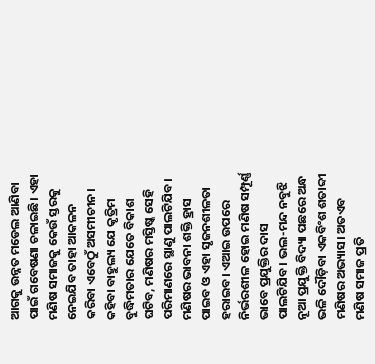ଆଗକୁ ଉନ୍ନତ ମଡେଲ ଆଣିବା ପାଇଁ ଗବେଷଣା ଚଳାଇଛି। ଏହା ମଣିଷ ସମାଜକୁ କେଉଁ ସ୍ତରକୁ ନେଇଯିବ ତାହା ଆକଳନ କରିବା ଏବେଠୁଁ ଅସମୀଚୀନ। କହିବା ବାହୁଲ୍ୟ ଯେ କୃତ୍ରିମ ବୁଦ୍ଧିମତାର ଯେତେ ବିକାଶ ଘଟିବ, ମଣିଷର ମସ୍ତିଷ୍କ ସେହି ପରିମାଣରେ ସ୍ଥାଣୁ ପାଲଟିଯିବ। ମଣିଷର ଭାବନା ଶକ୍ତି ହ୍ରାସ ପାଇବ ଓ ଏହା ସୃଜନଶୀଳତା ହରାଇବ। ଏଆଇ ଉପରେ ନିର୍ଭରଶୀଳ ହୋଇ ମଣିଷ ସମ୍ପୂର୍ଣ୍ଣ ଭାବେ ପ୍ରଯୁକ୍ତିର ଦାସ ପାଲଟିଯିବ। ଭଲ-ମନ୍ଦ ନବୁଝି ନୂଆ ପ୍ରଯୁକ୍ତି ବିଦ୍ୟା ପଛରେ ଅନ୍ଧ ଭଳି ଦୌଡ଼ିବା ଏକବିଂଶ ଶତାବ୍ଦୀ ମଣିଷର ଅଭ୍ୟାସ। ଅତଏବ ମଣିଷ ସମାଜ ପ୍ରତି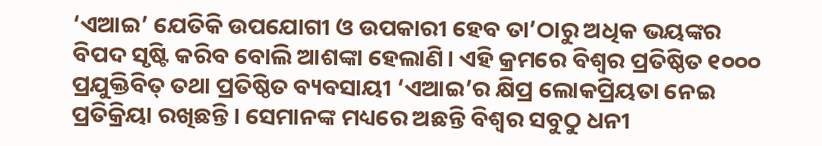‘ଏଆଇ’ ଯେତିକି ଉପଯୋଗୀ ଓ ଉପକାରୀ ହେବ ତା’ଠାରୁ ଅଧିକ ଭୟଙ୍କର ବିପଦ ସୃଷ୍ଟି କରିବ ବୋଲି ଆଶଙ୍କା ହେଲାଣି। ଏହି କ୍ରମରେ ବିଶ୍ବର ପ୍ରତିଷ୍ଠିତ ୧୦୦୦ ପ୍ରଯୁକ୍ତିବିତ୍ ତଥା ପ୍ରତିଷ୍ଠିତ ବ୍ୟବସାୟୀ ‘ଏଆଇ’ର କ୍ଷିପ୍ର ଲୋକପ୍ରିୟତା ନେଇ ପ୍ରତିକ୍ରିୟା ରଖିଛନ୍ତି। ସେମାନଙ୍କ ମଧ୍ୟରେ ଅଛନ୍ତି ବିଶ୍ବର ସବୁଠୁ ଧନୀ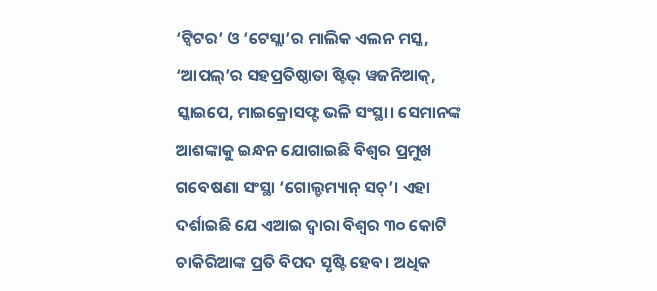‘ଟ୍ବିଟର’ ଓ ‘ଟେସ୍ଲା’ର ମାଲିକ ଏଲନ ମସ୍କ, ‘ଆପଲ୍’ର ସହପ୍ରତିଷ୍ଠାତା ଷ୍ଟିଭ୍ ୱଜନିଆକ୍, ସ୍କାଇପେ, ମାଇକ୍ରୋସଫ୍ଟ ଭଳି ସଂସ୍ଥା। ସେମାନଙ୍କ ଆଶଙ୍କାକୁ ଇନ୍ଧନ ଯୋଗାଇଛି ବିଶ୍ବର ପ୍ରମୁଖ ଗବେଷଣା ସଂସ୍ଥା ‘ଗୋଲ୍ଡମ୍ୟାନ୍ ସଚ୍’। ଏହା ଦର୍ଶାଇଛି ଯେ ଏଆଇ ଦ୍ବାରା ବିଶ୍ବର ୩୦ କୋଟି ଚାକିରିଆଙ୍କ ପ୍ରତି ବିପଦ ସୃଷ୍ଟି ହେବ। ଅଧିକ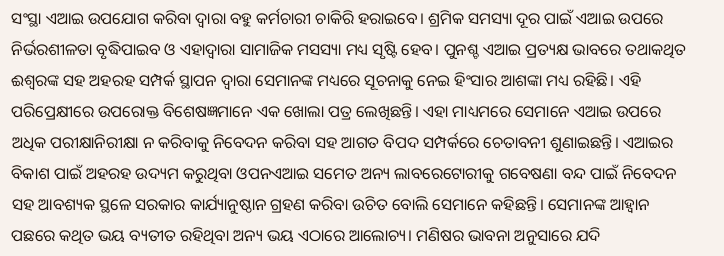ସଂସ୍ଥା ଏଆଇ ଉପଯୋଗ କରିବା ଦ୍ବାରା ବହୁ କର୍ମଚାରୀ ଚାକିରି ହରାଇବେ। ଶ୍ରମିକ ସମସ୍ୟା ଦୂର ପାଇଁ ଏଆଇ ଉପରେ ନିର୍ଭରଶୀଳତା ବୃଦ୍ଧିପାଇବ ଓ ଏହାଦ୍ବାରା ସାମାଜିକ ମସସ୍ୟା ମଧ୍ୟ ସୃଷ୍ଟି ହେବ। ପୁନଶ୍ଚ ଏଆଇ ପ୍ରତ୍ୟକ୍ଷ ଭାବରେ ତଥାକଥିତ ଈଶ୍ବରଙ୍କ ସହ ଅହରହ ସମ୍ପର୍କ ସ୍ଥାପନ ଦ୍ବାରା ସେମାନଙ୍କ ମଧ୍ୟରେ ସୂଚନାକୁ ନେଇ ହିଂସାର ଆଶଙ୍କା ମଧ୍ୟ ରହିଛି। ଏହି ପରିପ୍ରେକ୍ଷୀରେ ଉପରୋକ୍ତ ବିଶେଷଜ୍ଞମାନେ ଏକ ଖୋଲା ପତ୍ର ଲେଖିଛନ୍ତି। ଏହା ମାଧ୍ୟମରେ ସେମାନେ ଏଆଇ ଉପରେ ଅଧିକ ପରୀକ୍ଷାନିରୀକ୍ଷା ନ କରିବାକୁ ନିବେଦନ କରିବା ସହ ଆଗତ ବିପଦ ସମ୍ପର୍କରେ ଚେତାବନୀ ଶୁଣାଇଛନ୍ତି। ଏଆଇର ବିକାଶ ପାଇଁ ଅହରହ ଉଦ୍ୟମ କରୁଥିବା ଓପନଏଆଇ ସମେତ ଅନ୍ୟ ଲାବରେଟୋରୀକୁ ଗବେଷଣା ବନ୍ଦ ପାଇଁ ନିବେଦନ ସହ ଆବଶ୍ୟକ ସ୍ଥଳେ ସରକାର କାର୍ଯ୍ୟାନୁଷ୍ଠାନ ଗ୍ରହଣ କରିବା ଉଚିତ ବୋଲି ସେମାନେ କହିଛନ୍ତି। ସେମାନଙ୍କ ଆହ୍ବାନ ପଛରେ କଥିତ ଭୟ ବ୍ୟତୀତ ରହିଥିବା ଅନ୍ୟ ଭୟ ଏଠାରେ ଆଲୋଚ୍ୟ। ମଣିଷର ଭାବନା ଅନୁସାରେ ଯଦି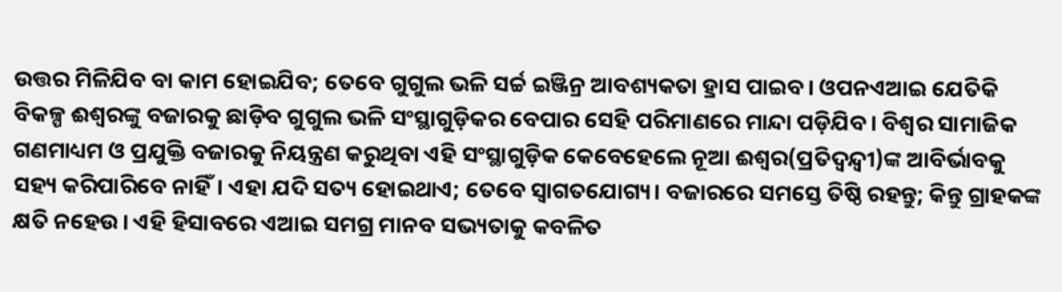ଉତ୍ତର ମିଳିଯିବ ବା କାମ ହୋଇଯିବ; ତେବେ ଗୁଗୁଲ ଭଳି ସର୍ଚ୍ଚ ଇଞ୍ଜିନ୍ର ଆବଶ୍ୟକତା ହ୍ରାସ ପାଇବ। ଓପନଏଆଇ ଯେତିକି ବିକଳ୍ପ ଈଶ୍ବରଙ୍କୁ ବଜାରକୁ ଛାଡ଼ିବ ଗୁଗୁଲ ଭଳି ସଂସ୍ଥାଗୁଡ଼ିକର ବେପାର ସେହି ପରିମାଣରେ ମାନ୍ଦା ପଡ଼ିଯିବ। ବିଶ୍ବର ସାମାଜିକ ଗଣମାଧ୍ୟମ ଓ ପ୍ରଯୁକ୍ତି ବଜାରକୁ ନିୟନ୍ତ୍ରଣ କରୁଥିବା ଏହି ସଂସ୍ଥାଗୁଡ଼ିକ କେବେହେଲେ ନୂଆ ଈଶ୍ବର(ପ୍ରତିଦ୍ବନ୍ଦ୍ବୀ)ଙ୍କ ଆବିର୍ଭାବକୁ ସହ୍ୟ କରିପାରିବେ ନାହିଁ। ଏହା ଯଦି ସତ୍ୟ ହୋଇଥାଏ; ତେବେ ସ୍ବାଗତଯୋଗ୍ୟ। ବଜାରରେ ସମସ୍ତେ ତିଷ୍ଠି ରହନ୍ତୁ; କିନ୍ତୁ ଗ୍ରାହକଙ୍କ କ୍ଷତି ନହେଉ। ଏହି ହିସାବରେ ଏଆଇ ସମଗ୍ର ମାନବ ସଭ୍ୟତାକୁ କବଳିତ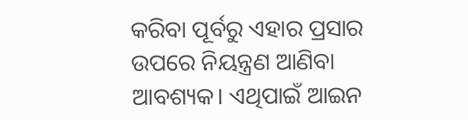କରିବା ପୂର୍ବରୁ ଏହାର ପ୍ରସାର ଉପରେ ନିୟନ୍ତ୍ରଣ ଆଣିବା ଆବଶ୍ୟକ। ଏଥିପାଇଁ ଆଇନ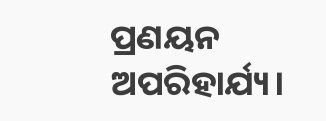ପ୍ରଣୟନ ଅପରିହାର୍ଯ୍ୟ।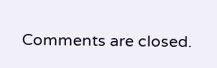Comments are closed.